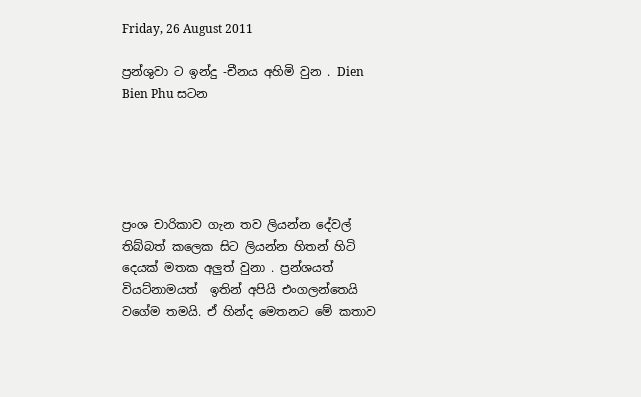Friday, 26 August 2011

ප්‍රන්ශුවා ට ඉන්දු -චීනය අහිමි වුන . Dien Bien Phu සටන





ප්‍රංශ චාරිකාව ගැන තව ලියන්න දේවල් තිබ්බත් කලෙක සිට ලියන්න හිතන් හිටි දෙයක් මතක අලුත් වුනා . ප්‍රන්ශයත් වියට්නාමයත්  ඉතින් අපියි එංගලන්තෙයි වගේම තමයි. ඒ හින්ද මෙතනට මේ කතාව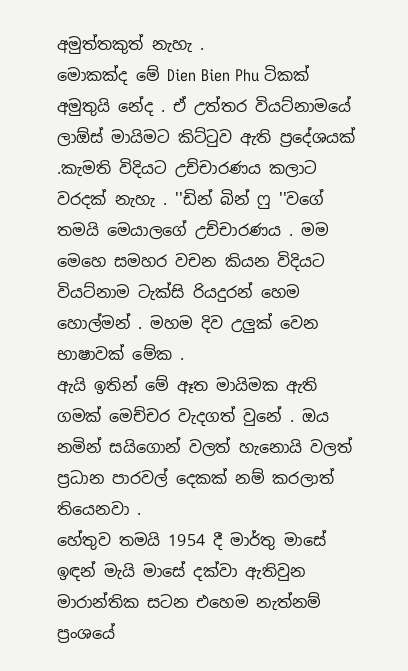අමුත්තකුත් නැහැ .
මොකක්ද මේ Dien Bien Phu ටිකක් අමුතුයි නේද . ඒ උත්තර වියට්නාමයේ ලාඕස් මායිමට කිට්ටුව ඇති ප්‍රදේශයක් .කැමති විදියට උච්චාරණය කලාට වරදක් නැහැ . ''ඩින් බින් ෆු ''වගේ තමයි මෙයාලගේ උච්චාරණය . මම මෙහෙ සමහර වචන කියන විදියට වියට්නාම ටැක්සි රියදුරන් හෙම හොල්මන් . මහම දිව උලුක් වෙන භාෂාවක් මේක .
ඇයි ඉතින් මේ ඈත මායිමක ඇති ගමක් මෙච්චර වැදගත් වුනේ . ඔය නමින් සයිගොන් වලත් හැනොයි වලත් ප්‍රධාන පාරවල් දෙකක් නම් කරලාත්  තියෙනවා .
හේතුව තමයි 1954 දී මාර්තු මාසේ ඉඳන් මැයි මාසේ දක්වා ඇතිවුන මාරාන්තික සටන එහෙම නැත්නම් ප්‍රංශයේ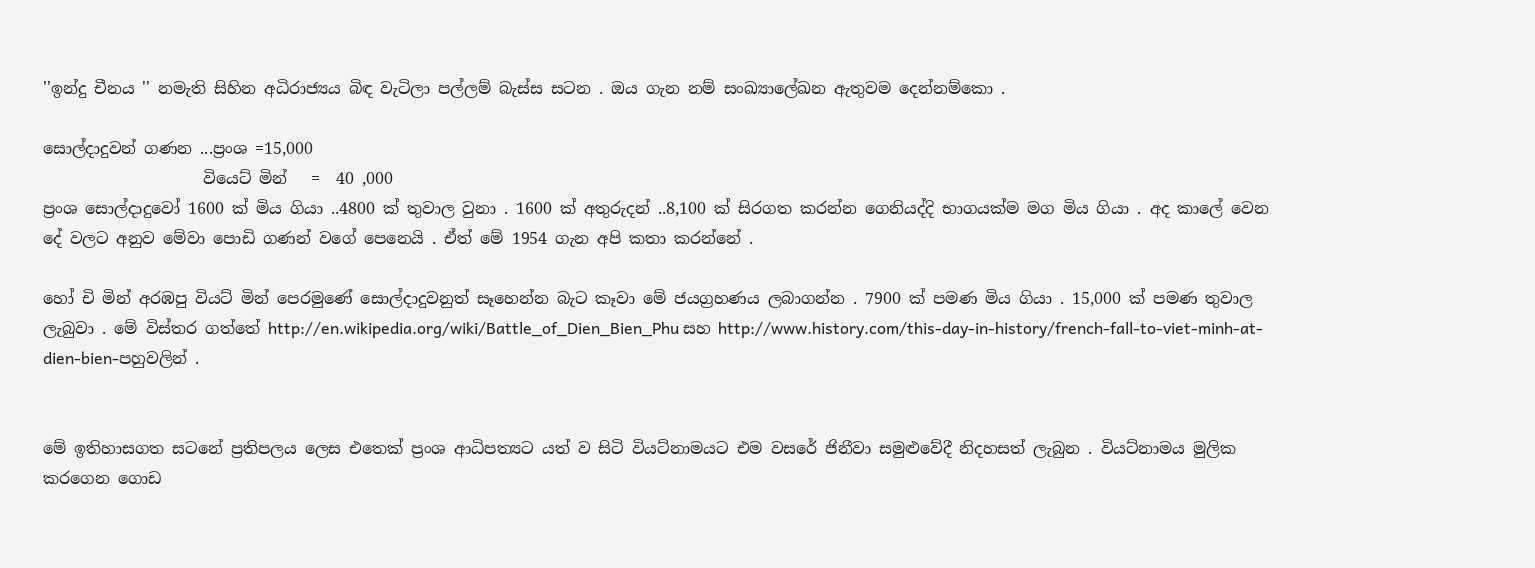''ඉන්දු චීනය '' නමැති සිහින අධිරාජ්‍යය බිඳ වැටිලා පල්ලම් බැස්ස සටන . ඔය ගැන නම් සංඛ්‍යාලේඛන ඇතුවම දෙන්නම්කො .

සොල්දාදුවන් ගණන ...ප්‍රංශ =15,000
                    වියෙට් මින්   =  40 ,000
ප්‍රංශ සොල්දාදුවෝ 1600 ක් මිය ගියා ..4800 ක් තුවාල වුනා . 1600 ක් අතුරුදන් ..8,100 ක් සිරගත කරන්න ගෙනියද්දි භාගයක්ම මග මිය ගියා . අද කාලේ වෙන දේ වලට අනුව මේවා පොඩි ගණන් වගේ පෙනෙයි . ඒත් මේ 1954 ගැන අපි කතා කරන්නේ .

හෝ චි මින් අරඹපු වියට් මින් පෙරමුණේ සොල්දාදුවනුත් සෑහෙන්න බැට කෑවා මේ ජයග්‍රහණය ලබාගන්න . 7900 ක් පමණ මිය ගියා . 15,000 ක් පමණ තුවාල ලැබුවා . මේ විස්තර ගත්තේ http://en.wikipedia.org/wiki/Battle_of_Dien_Bien_Phu සහ http://www.history.com/this-day-in-history/french-fall-to-viet-minh-at-dien-bien-පහුවලින් .


මේ ඉතිහාසගත සටනේ ප්‍රතිපලය ලෙස එතෙක් ප්‍රංශ ආධිපත්‍යට යත් ව සිටි වියට්නාමයට එම වසරේ ජිනීවා සමුළුවේදී නිදහසත් ලැබුන . වියට්නාමය මුලික කරගෙන ගොඩ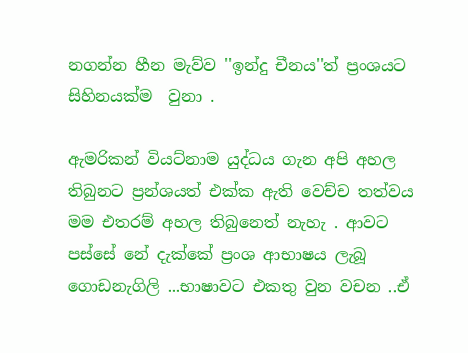නගන්න හීන මැව්ව ''ඉන්දු චීනය''ත් ප්‍රංශයට සිහිනයක්ම  වුනා .

ඇමරිකන් වියට්නාම යුද්ධය ගැන අපි අහල තිබුනට ප්‍රන්ශයත් එක්ක ඇති වෙච්ච තත්වය මම එතරම් අහල තිබුනෙත් නැහැ . ආවට පස්සේ නේ දැක්කේ ප්‍රංශ ආභාෂය ලැබූ ගොඩනැගිලි ...භාෂාවට එකතු වුන වචන ..ඒ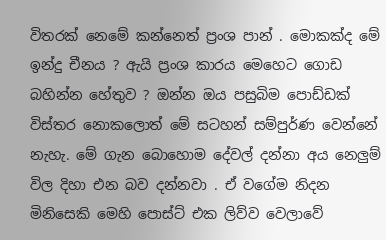විතරක් නෙමේ කන්නෙත් ප්‍රංශ පාන් . මොකක්ද මේ ඉන්දු චීනය ? ඇයි ප්‍රංශ කාරය මෙහෙට ගොඩ බහින්න හේතුව ? ඔන්න ඔය පසුබිම පොඩ්ඩක් විස්තර නොකලොත් මේ සටහන් සම්පුර්ණ වෙන්නේ නැහැ. මේ ගැන බොහොම දේවල් දන්නා අය නෙලුම් විල දිහා එන බව දන්නවා . ඒ වගේම නිදන මිනිසෙකි මෙහි පොස්ට් එක ලිව්ව වෙලාවේ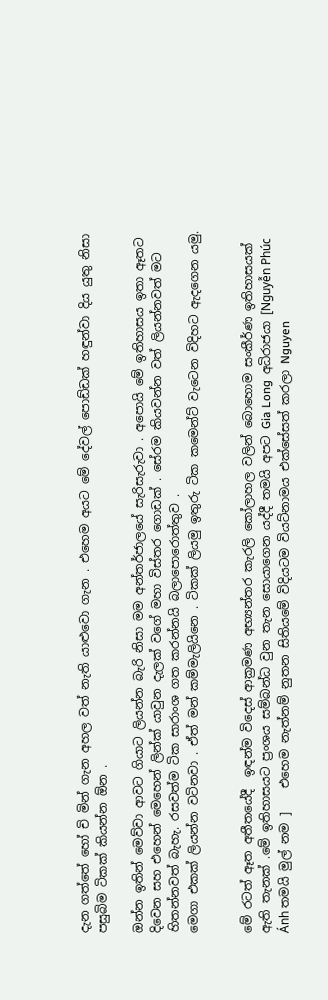දැන ගත්තේ හෝ චි මින් ගැන අහල වත් නැති යාළුවො ගැන . එහෙම අයට මේ දේවල් පොඩ්ඩක් හඳුන්වා දිය යුතු නිසා පසුබිම ටිකක් කියන්න ඕන .

ඔන්න ඉතින් මෙව්වා ආවට ගියාට ලියන්න බැරි නිසා මම අන්තර්ජාලයේ සැරිසැරුවා . අපොයි මේ ඉතිහාසය ඉතා ඈතට දිවෙන සහ එහෙන් මෙහෙන් ලින්ක් යාවුන දැලක් වගේ මහා විස්තර ගොඩක් . සේරම කියවන්න වත් ලියන්නවත් මට හිතන්නවත් බැහැ. රසවත්ම ටික සාරාංශ ගත කරන්නයි බලාපොරොත්තුව .
මෙගා එකක් ලියන්න වටිනවා . ඒත් මන් කම්මැලියිනෙ . ටිකක් ලියමු ඉතුරු ටික කමෙන්ට් වැටෙන විදිහට ඇදගෙන යමු.


මේ රටත් ඈත අතීතයේදී  ඉඳන්ම විදෙස් ආක්‍රමණ අභ්‍යන්තර කැරලි කෝලාහල වලින් බොහොම සංකීර්ණ ඉතිහාසයක් ඇති තැනක් .මේ ඉතිහාසයට ප්‍රංශය සම්බන්ධ වුන තැන සොයාගෙන යද්දී තමයි අපට Gia Long  අධිරාජයා [Nguyễn Phúc Ánh තමයි මුල් නම ]    එහෙම නැත්නම් නුතන සිතියමේ විදියටම වියට්නාමය එක්සේසත් කරලා Nguyen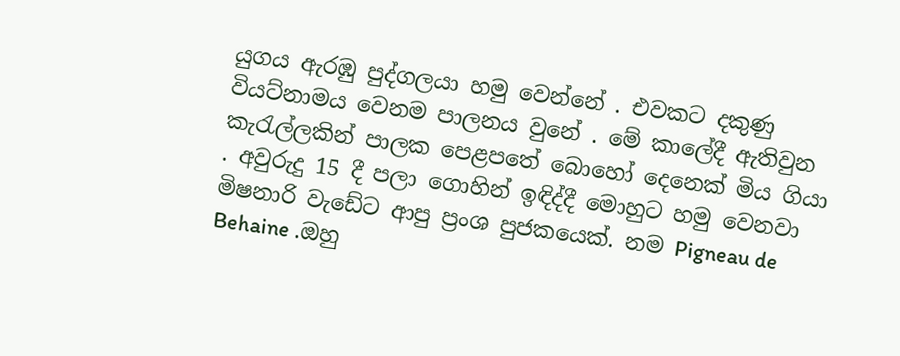යුගය ඇරඹු පුද්ගලයා හමු වෙන්නේ . එවකට දකුණු වියට්නාමය වෙනම පාලනය වුනේ . මේ කාලේදී ඇතිවුන කැරැල්ලකින් පාලක පෙළපතේ බොහෝ දෙනෙක් මිය ගියා . අවුරුදු 15 දී පලා ගොහින් ඉඳිද්දී මොහුට හමු වෙනවා මිෂනාරි වැඩේට ආපු ප්‍රංශ පුජකයෙක්. නම Pigneau de Behaine .ඔහු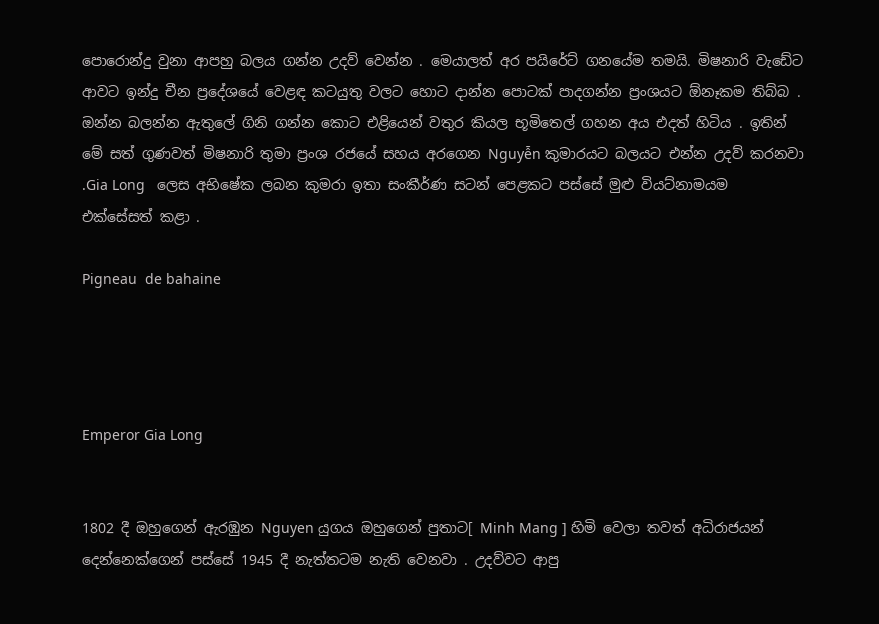පොරොන්දු වුනා ආපහු බලය ගන්න උදව් වෙන්න . මෙයාලත් අර පයිරේට් ගනයේම තමයි. මිෂනාරි වැඩේට ආවට ඉන්දු චීන ප්‍රදේශයේ වෙළඳ කටයුතු වලට හොට දාන්න පොටක් පාදගන්න ප්‍රංශයට ඕනෑකම තිබ්බ . ඔන්න බලන්න ඇතුලේ ගිනි ගන්න කොට එළියෙන් වතුර කියල භූමිතෙල් ගහන අය එදත් හිටිය . ඉතින් මේ සත් ගුණවත් මිෂනාරි තුමා ප්‍රංශ රජයේ සහය අරගෙන Nguyễn කුමාරයට බලයට එන්න උදව් කරනවා .Gia Long   ලෙස අභිෂේක ලබන කුමරා ඉතා සංකීර්ණ සටන් පෙළකට පස්සේ මුළු වියට්නාමයම එක්සේසත් කළා .

Pigneau  de bahaine




Emperor Gia Long


1802 දී ඔහුගෙන් ඇරඹුන Nguyen යුගය ඔහුගෙන් පුතාට[ Minh Mang ] හිමි වෙලා තවත් අධිරාජයන් දෙන්නෙක්ගෙන් පස්සේ 1945 දී නැත්තටම නැති වෙනවා . උදව්වට ආපු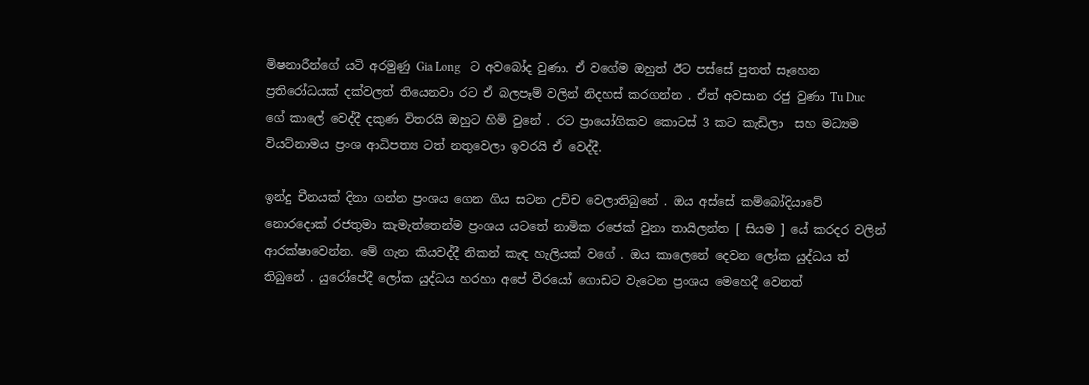මිෂනාරීන්ගේ යටි අරමුණු Gia Long   ට අවබෝද වුණා. ඒ වගේම ඔහුත් ඊට පස්සේ පුතත් සෑහෙන ප්‍රතිරෝධයක් දක්වලත් තියෙනවා රට ඒ බලපෑම් වලින් නිදහස් කරගන්න . ඒත් අවසාන රජු වුණා Tu Duc ගේ කාලේ වෙද්දී දකුණ විතරයි ඔහුට හිමි වුනේ . රට ප්‍රායෝගිකව කොටස් 3 කට කැඩිලා  සහ මධ්‍යම වියට්නාමය ප්‍රංශ ආධිපත්‍ය ටත් නතුවෙලා ඉවරයි ඒ වෙද්දී.

ඉන්දු චීනයක් දිනා ගන්න ප්‍රංශය ගෙන ගිය සටන උච්ච වෙලාතිබුනේ . ඔය අස්සේ කම්බෝදියාවේ නොරදොක් රජතුමා කැමැත්තෙන්ම ප්‍රංශය යටතේ නාමික රජෙක් වුනා තායිලන්ත [ සියම ] යේ කරදර වලින් ආරක්ෂාවෙන්න. මේ ගැන කියවද්දී නිකන් කැඳ හැලියක් වගේ . ඔය කාලෙනේ දෙවන ලෝක යුද්ධය ත් තිබුනේ . යුරෝපේදී ලෝක යුද්ධය හරහා අපේ වීරයෝ ගොඩට වැටෙන ප්‍රංශය මෙහෙදී වෙනත්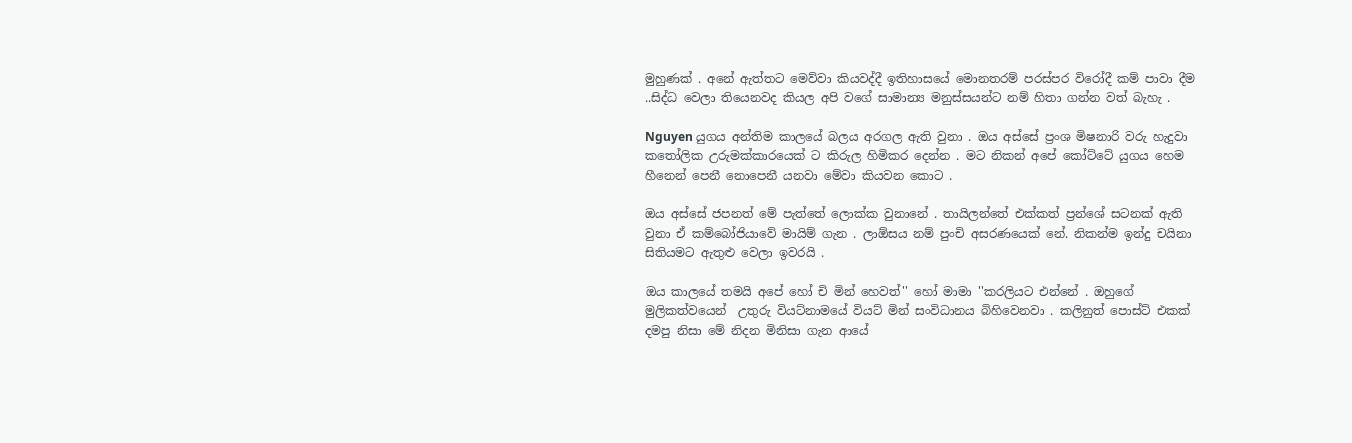මුහුණක් . අනේ ඇත්තට මෙව්වා කියවද්දී ඉතිහාසයේ මොනතරම් පරස්පර විරෝදී කම් පාවා දීම ..සිද්ධ වෙලා තියෙනවද කියල අපි වගේ සාමාන්‍ය මනුස්සයන්ට නම් හිතා ගන්න වත් බැහැ .

Nguyen යුගය අන්තිම කාලයේ බලය අරගල ඇති වුනා . ඔය අස්සේ ප්‍රංශ මිෂනාරි වරු හැදුවා කතෝලික උරුමක්කාරයෙක් ට කිරුල හිමිකර දෙන්න . මට නිකන් අපේ කෝට්ටේ යුගය හෙම හීනෙන් පෙනී නොපෙනී යනවා මේවා කියවන කොට .

ඔය අස්සේ ජපනත් මේ පැත්තේ ලොක්ක වුනානේ . තායිලන්තේ එක්කත් ප්‍රන්ශේ සටනක් ඇති වුනා ඒ කම්බෝජියාවේ මායිම් ගැන . ලාඕසය නම් පුංචි අසරණයෙක් නේ. නිකන්ම ඉන්දු චයිනා සිතියමට ඇතුළු වෙලා ඉවරයි .

ඔය කාලයේ තමයි අපේ හෝ චි මින් හෙවත්'' හෝ මාමා ''කරලියට එන්නේ . ඔහුගේ මුලිකත්වයෙන්  උතුරු වියට්නාමයේ වියට් මින් සංවිධානය බිහිවෙනවා . කලිනුත් පොස්ට් එකක් දමපු නිසා මේ නිදන මිනිසා ගැන ආයේ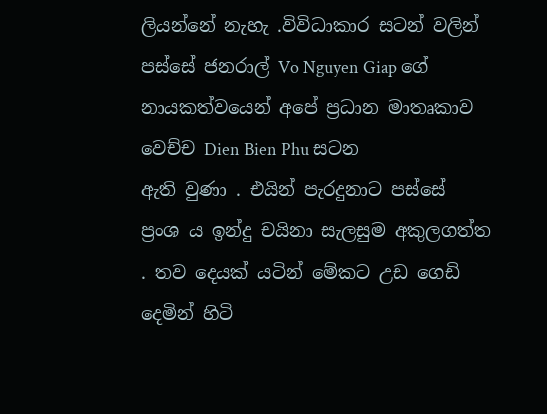ලියන්නේ නැහැ .විවිධාකාර සටන් වලින් පස්සේ ජනරාල් Vo Nguyen Giap ගේ නායකත්වයෙන් අපේ ප්‍රධාන මාතෘකාව වෙච්ච Dien Bien Phu සටන
ඇති වුණා . එයින් පැරදුනාට පස්සේ ප්‍රංශ ය ඉන්දු චයිනා සැලසුම අකුලගත්ත . තව දෙයක් යටින් මේකට උඩ ගෙඩි දෙමින් හිටි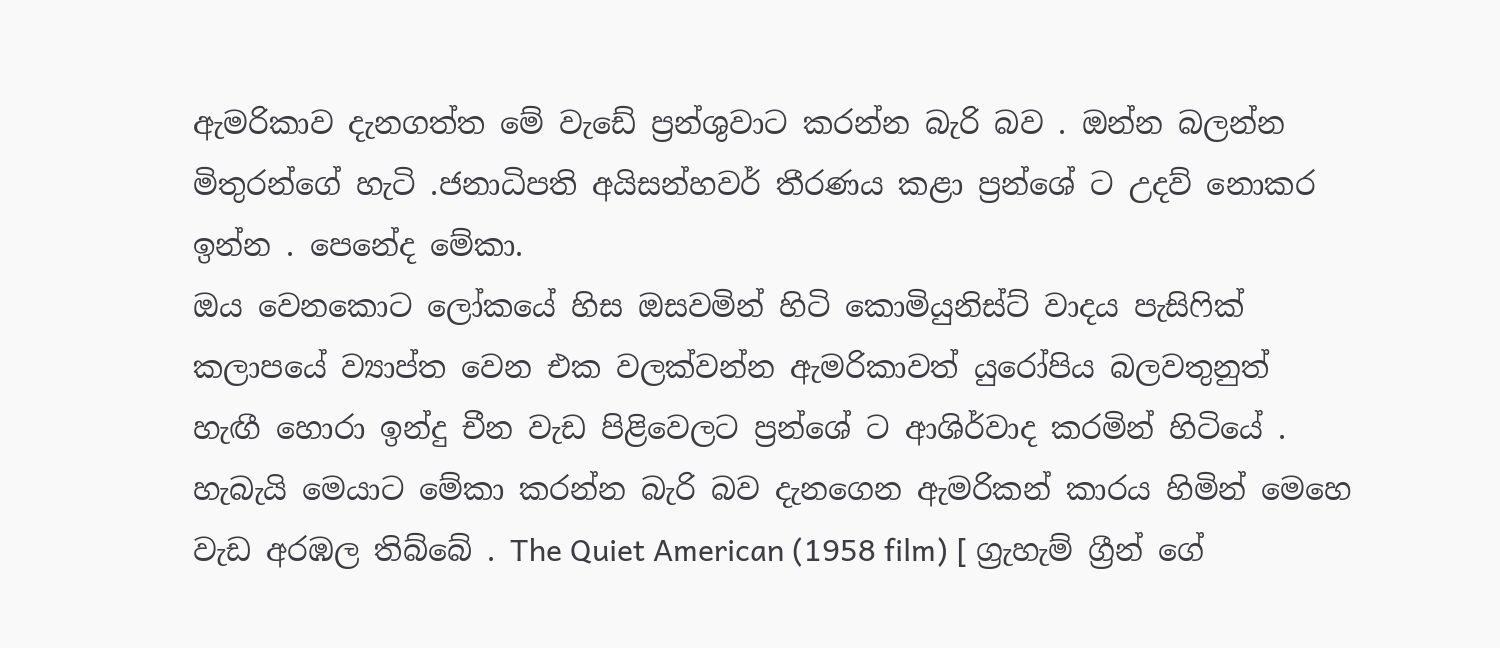ඇමරිකාව දැනගත්ත මේ වැඩේ ප්‍රන්ශුවාට කරන්න බැරි බව . ඔන්න බලන්න මිතුරන්ගේ හැටි .ජනාධිපති අයිසන්හවර් තීරණය කළා ප්‍රන්ශේ ට උදව් නොකර ඉන්න . පෙනේද මේකා.
ඔය වෙනකොට ලෝකයේ හිස ඔසවමින් හිටි කොමියුනිස්ට් වාදය පැසිෆික් කලාපයේ ව්‍යාප්ත වෙන එක වලක්වන්න ඇමරිකාවත් යුරෝපිය බලවතුනුත් හැඟී හොරා ඉන්දු චීන වැඩ පිළිවෙලට ප්‍රන්ශේ ට ආශිර්වාද කරමින් හිටියේ . හැබැයි මෙයාට මේකා කරන්න බැරි බව දැනගෙන ඇමරිකන් කාරය හිමින් මෙහෙ වැඩ අරඹල තිබ්බේ . The Quiet American (1958 film) [ ග්‍රැහැම් ග්‍රීන් ගේ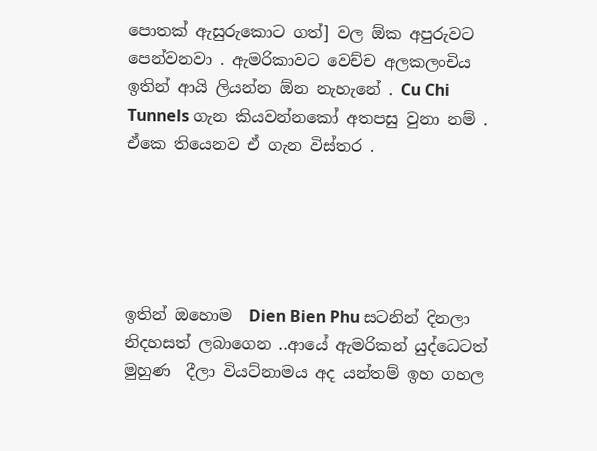පොතක් ඇසුරුකොට ගත්] වල ඕක අපුරුවට පෙන්වනවා . ඇමරිකාවට වෙච්ච අලකලංචිය ඉතින් ආයි ලියන්න ඕන නැහැනේ . Cu Chi Tunnels ගැන කියවන්නකෝ අතපසු වුනා නම් . ඒකෙ තියෙනව ඒ ගැන විස්තර .





ඉතින් ඔහොම  Dien Bien Phu සටනින් දිනලා නිදහසත් ලබාගෙන ..ආයේ ඇමරිකන් යුද්ධෙටත් මුහුණ  දීලා වියට්නාමය අද යන්තම් ඉහ ගහල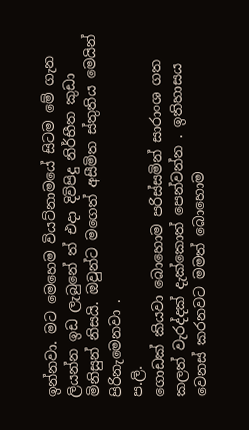ඉන්නවා. මට මෙහෙම වියට්නාමයේ සිටම මේ ගැන ලියන්න ඉඩ ලැබුනේ ත් එදා දිවිපිදු නිර්භීත කුඩා මිනිසුන් නිසයි. ඔවුන්ට මගෙත් අසීමිත ස්තුතිය මෙයින් පිරිනැමෙනවා .
ප.ලි.
ගොඩක් කියවා බොහොම පරිස්සමින් සාරාංශ ගත කලත් වැරද්දක් දැක්කොත් පෙන්වන්න . ඉතිහාසය වෙනස් කරනවට මමත් බොහොම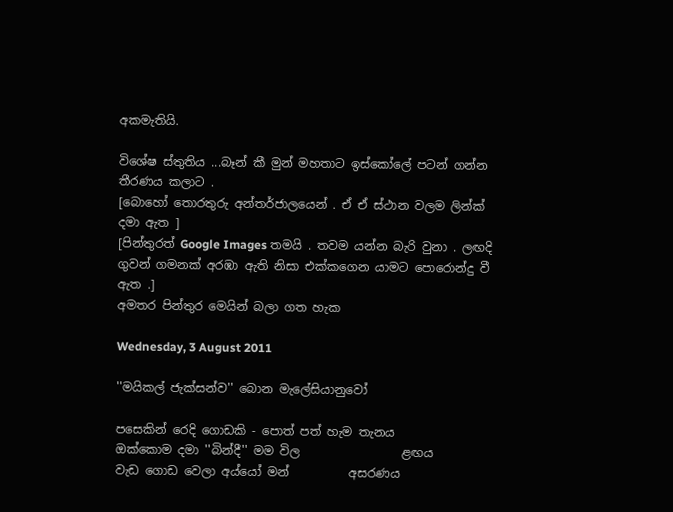අකමැතියි.

විශේෂ ස්තුතිය ...බෑන් කී මුන් මහතාට ඉස්කෝලේ පටන් ගන්න තීරණය කලාට .
[බොහෝ තොරතුරු අන්තර්ජාලයෙන් . ඒ ඒ ස්ථාන වලම ලින්ක් දමා ඇත ]
[පින්තුරත් Google Images තමයි . තවම යන්න බැරි වුනා . ලඟදි ගුවන් ගමනක් අරඹා ඇති නිසා එක්කගෙන යාමට පොරොන්දු වී ඇත .]
අමතර පින්තුර මෙයින් බලා ගත හැක

Wednesday, 3 August 2011

''මයිකල් ජැක්සන්ව'' බොන මැලේසියානුවෝ

පසෙකින් රෙදි ගොඩකි - පොත් පත් හැම තැනය
ඔක්කොම දමා ''බින්දී'' මම විල                 ළඟය
වැඩ ගොඩ වෙලා අය්යෝ මන්          අසරණය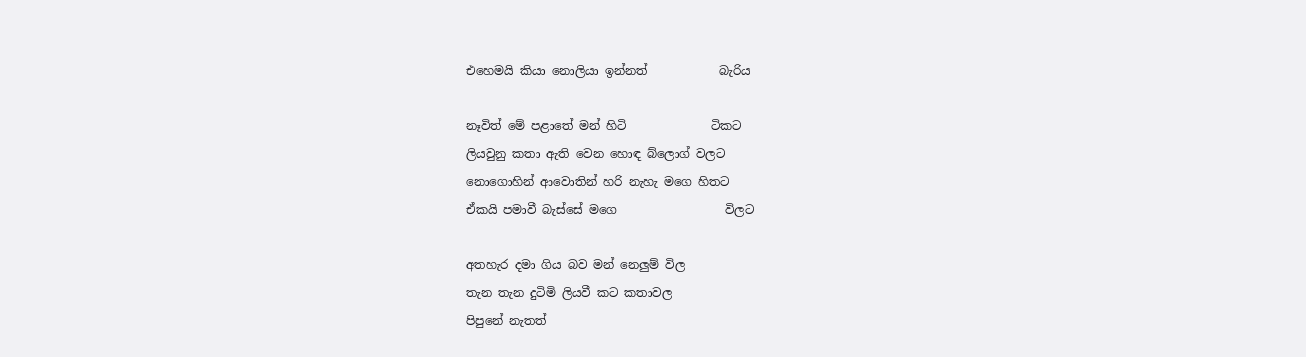එහෙමයි කියා නොලියා ඉන්නත්            බැරිය

නෑවිත් මේ පළාතේ මන් හිටි              ටිකට
ලියවුනු කතා ඇති වෙන හොඳ බ්ලොග් වලට
නොගොහින් ආවොතින් හරි නැහැ මගෙ හිතට
ඒකයි පමාවී බැස්සේ මගෙ                  විලට

අතහැර දමා ගිය බව මන් නෙලුම් විල
තැන තැන දුටිමි ලියවී කට කතාවල
පිපුනේ නැතත්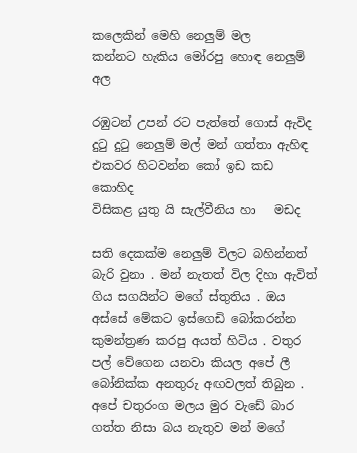කලෙකින් මෙහි නෙලුම් මල
කන්නට හැකිය මෝරපු හොඳ නෙලුම් අල

රඹුටන් උපන් රට පැත්තේ ගොස් ඇවිද
දුටු දුටු නෙලුම් මල් මන් ගත්තා ඇහිඳ
එකවර හිටවන්න කෝ ඉඩ කඩ කොහිද
විසිකළ යුතු යි සැල්වීනිය හා   මඩද

සති දෙකක්ම නෙලුම් විලට බහින්නත් බැරි වුනා . මන් නැතත් විල දිහා ඇවිත් ගිය සගයින්ට මගේ ස්තුතිය . ඔය අස්සේ මේකට ඉස්ගෙඩි බෝකරන්න කුමන්ත්‍රණ කරපු අයත් හිටිය . වතුර පල් වේගෙන යනවා කියල අපේ ලී බෝනික්ක අනතුරු අඟවලත් තිබුන . අපේ චතුරංග මලය මුර වැඩේ බාර ගත්ත නිසා බය නැතුව මන් මගේ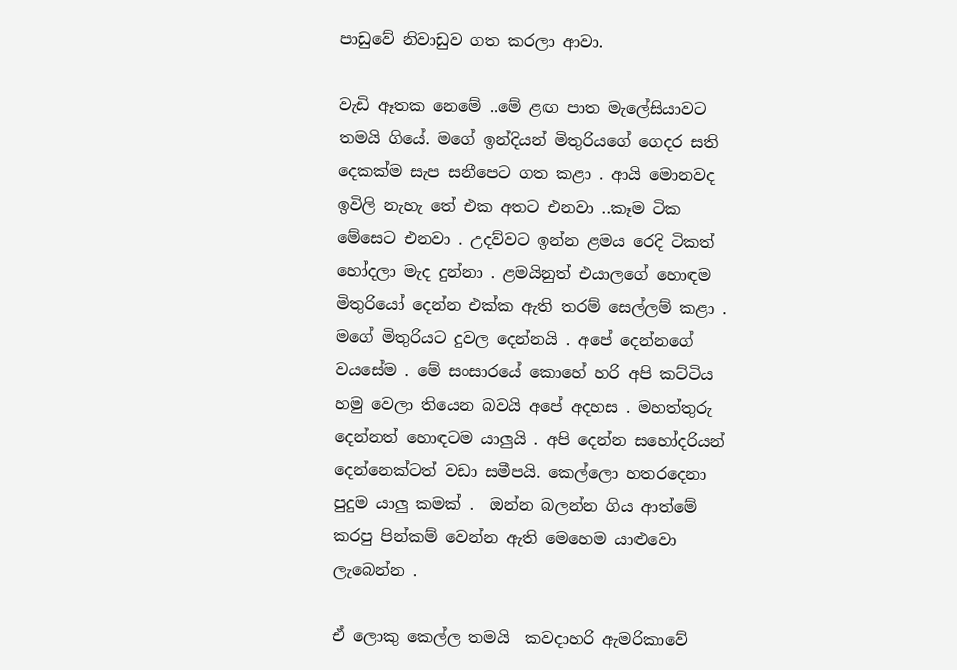පාඩුවේ නිවාඩුව ගත කරලා ආවා.

වැඩි ඈතක නෙමේ ..මේ ළඟ පාත මැලේසියාවට තමයි ගියේ. මගේ ඉන්දියන් මිතුරියගේ ගෙදර සති දෙකක්ම සැප සනීපෙට ගත කළා . ආයි මොනවද ඉවිලි නැහැ තේ එක අතට එනවා ..කෑම ටික මේසෙට එනවා . උදව්වට ඉන්න ළමය රෙදි ටිකත් හෝදලා මැද දුන්නා . ළමයිනුත් එයාලගේ හොඳම මිතුරියෝ දෙන්න එක්ක ඇති තරම් සෙල්ලම් කළා . මගේ මිතුරියට දුවල දෙන්නයි . අපේ දෙන්නගේ වයසේම . මේ සංසාරයේ කොහේ හරි අපි කට්ටිය හමු වෙලා තියෙන බවයි අපේ අදහස . මහත්තුරු දෙන්නත් හොඳටම යාලුයි . අපි දෙන්න සහෝදරියන් දෙන්නෙක්ටත් වඩා සමීපයි. කෙල්ලො හතරදෙනා පුදුම යාලු කමක් .  ඔන්න බලන්න ගිය ආත්මේ කරපු පින්කම් වෙන්න ඇති මෙහෙම යාළුවො ලැබෙන්න .

ඒ ලොකු කෙල්ල තමයි  කවදාහරි ඇමරිකාවේ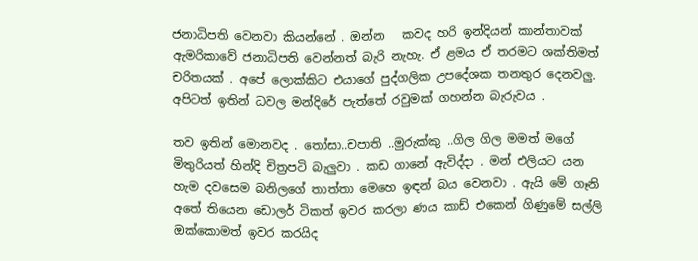ජනාධිපති වෙනවා කියන්නේ . ඔන්න   කවද හරි ඉන්දියන් කාන්තාවක් ඇමරිකාවේ ජනාධිපති වෙන්නත් බැරි නැහැ. ඒ ළමය ඒ තරමට ශක්තිමත් චරිතයක් . අපේ ලොක්කිට එයාගේ පුද්ගලික උපදේශක තනතුර දෙනවලු. අපිටත් ඉතින් ධවල මන්දිරේ පැත්තේ රවුමක් ගහන්න බැරුවය .

තව ඉතින් මොනවද . තෝසා..චපාති ..මුරුක්කු ..ගිල ගිල මමත් මගේ මිතුරියත් හින්දි චිත්‍රපටි බැලුවා . කඩ ගානේ ඇවිද්දා . මන් එලියට යන හැම දවසෙම බනිලගේ තාත්තා මෙහෙ ඉඳන් බය වෙනවා . ඇයි මේ ගෑනි අතේ තියෙන ඩොලර් ටිකත් ඉවර කරලා ණය කාඩ් එකෙන් ගිණුමේ සල්ලි ඔක්කොමත් ඉවර කරයිද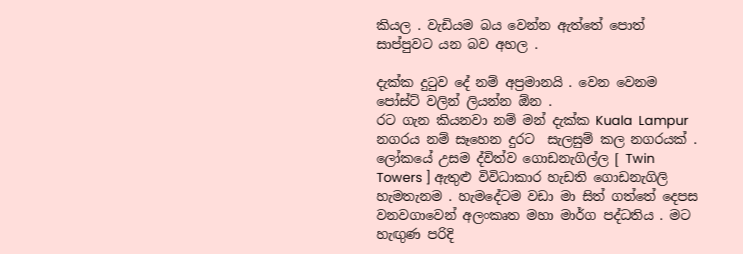කියල . වැඩියම බය වෙන්න ඇත්තේ පොත් සාප්පුවට යන බව අහල .

දැක්ක දුටුව දේ නම් අප්‍රමානයි . වෙන වෙනම පෝස්ට් වලින් ලියන්න ඕන .
රට ගැන කියනවා නම් මන් දැක්ක Kuala  Lampur නගරය නම් සෑහෙන දුරට  සැලසුම් කල නගරයක් . ලෝකයේ උසම ද්විත්ව ගොඩනැගිල්ල [ Twin Towers ] ඇතුළු විවිධාකාර හැඩති ගොඩනැගිලි හැමතැනම . හැමදේටම වඩා මා සිත් ගත්තේ දෙපස වනවගාවෙන් අලංකෘත මහා මාර්ග පද්ධතිය . මට හැඟුණ පරිදි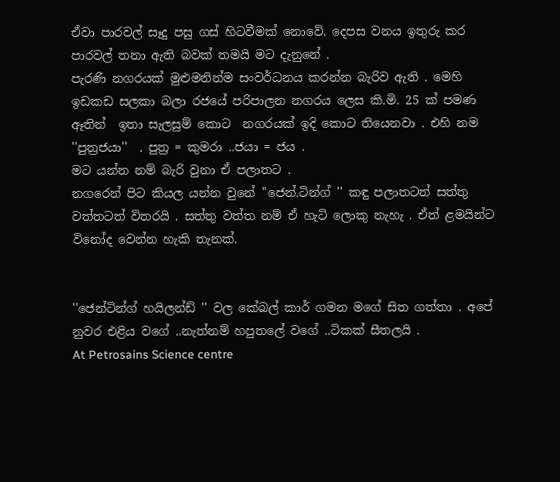ඒවා පාරවල් සෑදු පසු ගස් හිටවීමක් නොවේ. දෙපස වනය ඉතුරු කර පාරවල් තනා ඇති බවක් තමයි මට දැනුනේ .
පැරණි නගරයක් මුළුමනින්ම සංවර්ධනය කරන්න බැරිව ඇති . මෙහි ඉඩකඩ සලකා බලා රජයේ පරිපාලන නගරය ලෙස කි.මි. 25 ක් පමණ ඈතින්  ඉතා සැලසුම් කොට  නගරයක් ඉදි කොට තියෙනවා . එහි නම ''පුත්‍රජයා''  . පුත්‍ර = කුමරා ..ජයා = ජය .
මට යන්න නම් බැරි වුනා ඒ පලාතට .
නගරෙන් පිට කියල යන්න වුනේ ''ජෙන්.ටින්ග් '' කඳු පලාතටත් සත්තු වත්තටත් විතරයි . සත්තු වත්ත නම් ඒ හැටි ලොකු නැහැ . ඒත් ළමයින්ට විනෝද වෙන්න හැකි තැනක්.


''ජෙන්ටින්ග් හයිලන්ඩ් '' වල කේබල් කාර් ගමන මගේ සිත ගත්තා . අපේ නුවර එළිය වගේ ..නැත්නම් හපුතලේ වගේ ..ටිකක් සීතලයි .
At Petrosains Science centre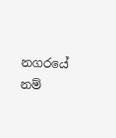නගරයේ නම්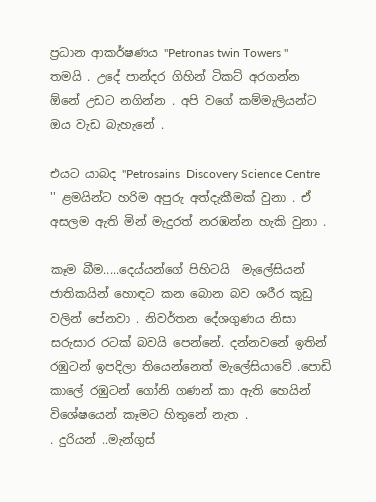ප්‍රධාන ආකර්ෂණය ''Petronas twin Towers '' තමයි . උදේ පාන්දර ගිහින් ටිකට් අරගන්න ඕනේ උඩට නගින්න . අපි වගේ කම්මැලියන්ට ඔය වැඩ බැහැනේ .

එයට යාබද ''Petrosains  Discovery Science Centre '' ළමයින්ට හරිම අපුරු අත්දැකීමක් වුනා . ඒ අසලම ඇති මින් මැදුරත් නරඹන්න හැකි වුනා .

කෑම බීම.....දෙය්යන්ගේ පිහිටයි  මැලේසියන් ජාතිකයින් හොඳට කන බොන බව ශරීර කූඩු වලින් පේනවා . නිවර්තන දේශගුණය නිසා සරුසාර රටක් බවයි පෙන්නේ. දන්නවනේ ඉතින් රඹුටන් ඉපදිලා තියෙන්නෙත් මැලේසියාවේ .පොඩි කාලේ රඹුටන් ගෝනි ගණන් කා ඇති හෙයින් විශේෂයෙන් කෑමට හිතුනේ නැත .
. දුරියන් ..මැන්ගුස්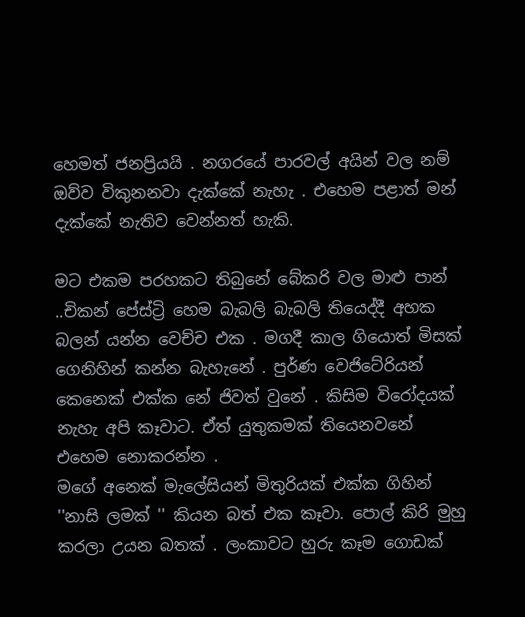හෙමත් ජනප්‍රියයි . නගරයේ පාරවල් අයින් වල නම් ඔව්ව විකුනනවා දැක්කේ නැහැ . එහෙම පළාත් මන් දැක්කේ නැතිව වෙන්නත් හැකි.

මට එකම පරහකට තිබුනේ බේකරි වල මාළු පාන් ..චිකන් පේස්ට්‍රි හෙම බැබලි බැබලි තියෙද්දී අහක බලන් යන්න වෙච්ච එක . මගදී කාල ගියොත් මිසක් ගෙනිහින් කන්න බැහැනේ . පුර්ණ වෙජිටේරියන් කෙනෙක් එක්ක නේ ජිවත් වුනේ . කිසිම විරෝදයක් නැහැ අපි කෑවාට. ඒත් යුතුකමක් තියෙනවනේ එහෙම නොකරන්න .
මගේ අනෙක් මැලේසියන් මිතුරියක් එක්ක ගිහින් ''නාසි ලමක් '' කියන බත් එක කෑවා. පොල් කිරි මුහු කරලා උයන බතක් . ලංකාවට හුරු කෑම ගොඩක්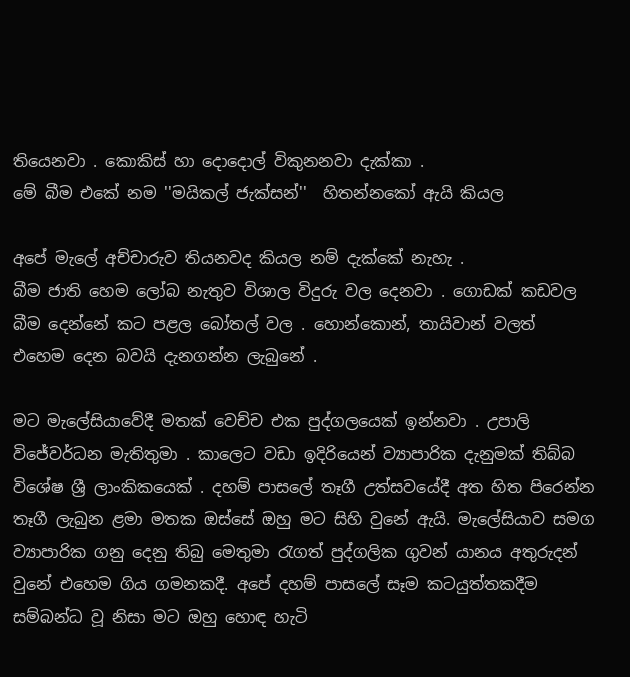තියෙනවා . කොකිස් හා දොදොල් විකුනනවා දැක්කා .
මේ බීම එකේ නම ''මයිකල් ජැක්සන්''  හිතන්නකෝ ඇයි කියල

අපේ මැලේ අච්චාරුව තියනවද කියල නම් දැක්කේ නැහැ .
බීම ජාති හෙම ලෝබ නැතුව විශාල විදුරු වල දෙනවා . ගොඩක් කඩවල බීම දෙන්නේ කට පළල බෝතල් වල . හොන්කොන්, තායිවාන් වලත් එහෙම දෙන බවයි දැනගන්න ලැබුනේ .

මට මැලේසියාවේදී මතක් වෙච්ච එක පුද්ගලයෙක් ඉන්නවා . උපාලි විජේවර්ධන මැතිතුමා . කාලෙට වඩා ඉදිරියෙන් ව්‍යාපාරික දැනුමක් තිබ්බ විශේෂ ශ්‍රී ලාංකිකයෙක් . දහම් පාසලේ තෑගී උත්සවයේදී අත හිත පිරෙන්න තෑගී ලැබුන ළමා මතක ඔස්සේ ඔහු මට සිහි වුනේ ඇයි. මැලේසියාව සමග ව්‍යාපාරික ගනු දෙනු තිබු මෙතුමා රැගත් පුද්ගලික ගුවන් යානය අතුරුදන් වුනේ එහෙම ගිය ගමනකදී. අපේ දහම් පාසලේ සෑම කටයුත්තකදීම සම්බන්ධ වූ නිසා මට ඔහු හොඳ හැටි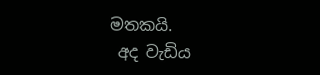මතකයි.
 අද වැඩිය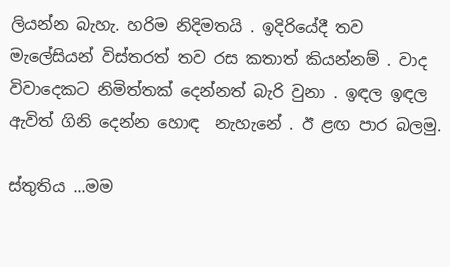ලියන්න බැහැ. හරිම නිදිමතයි . ඉදිරියේදී තව මැලේසියන් විස්තරත් තව රස කතාත් කියන්නම් . වාද විවාදෙකට නිමිත්තක් දෙන්නත් බැරි වුනා . ඉඳල ඉඳල ඇවිත් ගිනි දෙන්න හොඳ  නැහැනේ . ඊ ළඟ පාර බලමු.

ස්තුතිය ...මම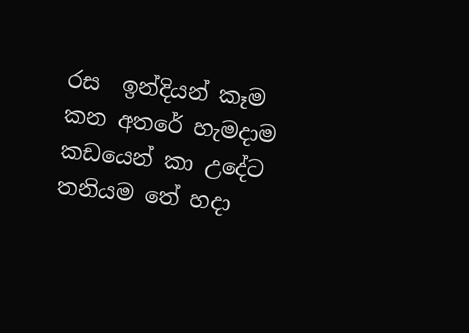රස  ඉන්දියන් කෑම කන අතරේ හැමදාම කඩයෙන් කා උදේට තනියම තේ හදා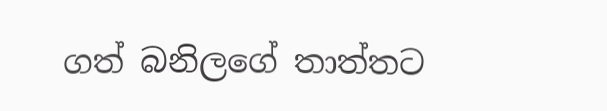ගත් බනිලගේ තාත්තට